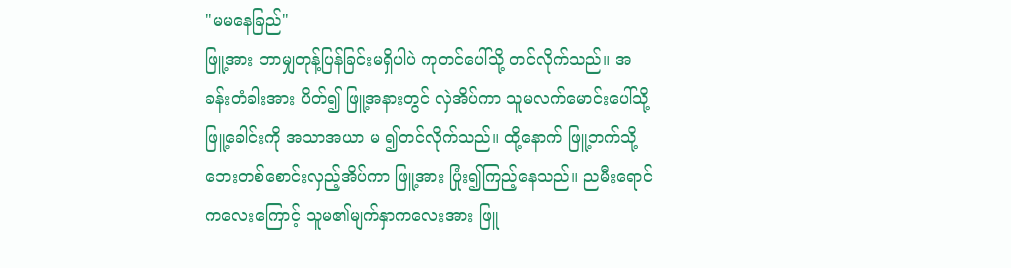"မမနေခြည်"
ဖြူ့အား ဘာမျှတုန့်ပြန်ခြင်းမရှိပါပဲ ကုတင်ပေါ်သို့ တင်လိုက်သည်။ အခန်းတံခါးအား ပိတ်၍ ဖြူ့အနားတွင် လှဲအိပ်ကာ သူမလက်မောင်းပေါ်သို့ ဖြူ့ခေါင်းကို အသာအယာ မ ၍တင်လိုက်သည်။ ထို့နောက် ဖြူ့ဘက်သို့ ဘေးတစ်စောင်းလှည့်အိပ်ကာ ဖြူ့အား ပြုံး၍ကြည့်နေသည်။ ညမီးရောင်ကလေးကြောင့် သူမ၏မျက်နှာကလေးအား ဖြူ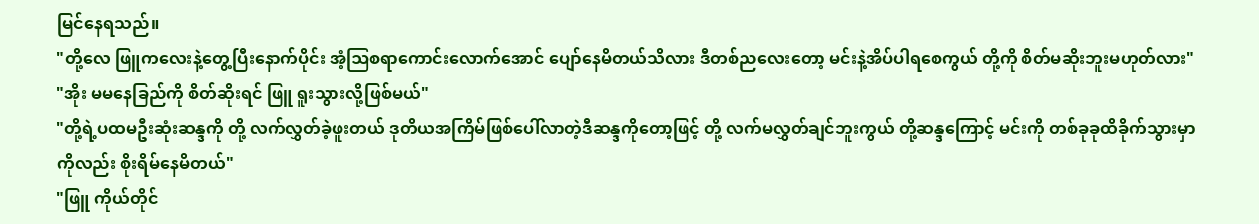မြင်နေရသည်။
"တို့လေ ဖြူကလေးနဲ့တွေ့ပြီးနောက်ပိုင်း အံ့ဩစရာကောင်းလောက်အောင် ပျော်နေမိတယ်သိလား ဒီတစ်ညလေးတော့ မင်းနဲ့အိပ်ပါရစေကွယ် တို့ကို စိတ်မဆိုးဘူးမဟုတ်လား"
"အိုး မမနေခြည်ကို စိတ်ဆိုးရင် ဖြူ ရူးသွားလို့ဖြစ်မယ်"
"တို့ရဲ့ပထမဦးဆုံးဆန္ဒကို တို့ လက်လွှတ်ခဲ့ဖူးတယ် ဒုတိယအကြိမ်ဖြစ်ပေါ်လာတဲ့ဒီဆန္ဒကိုတော့ဖြင့် တို့ လက်မလွှတ်ချင်ဘူးကွယ် တို့ဆန္ဒကြောင့် မင်းကို တစ်ခုခုထိခိုက်သွားမှာကိုလည်း စိုးရိမ်နေမိတယ်"
"ဖြူ ကိုယ်တိုင်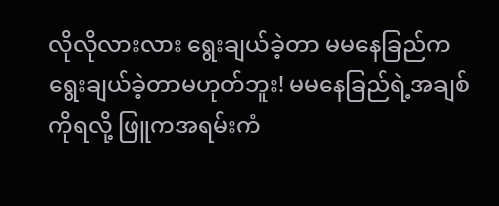လိုလိုလားလား ရွေးချယ်ခဲ့တာ မမနေခြည်က ရွေးချယ်ခဲ့တာမဟုတ်ဘူး! မမနေခြည်ရဲ့အချစ်ကိုရလို့ ဖြူကအရမ်းကံ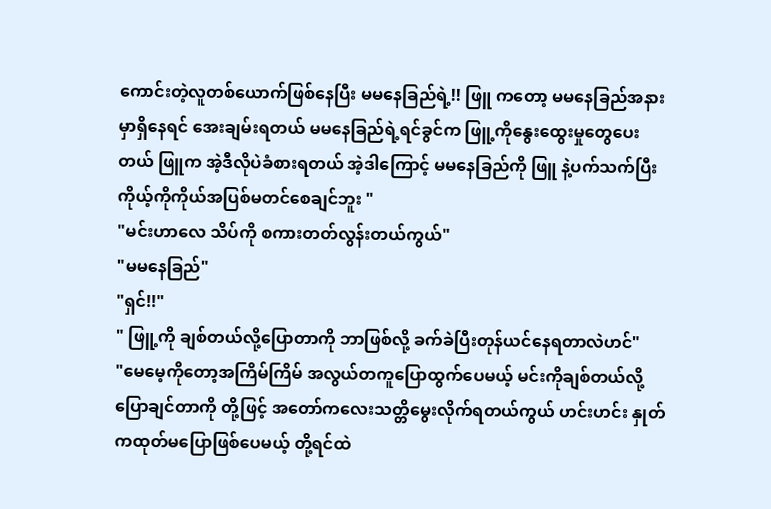ကောင်းတဲ့လူတစ်ယောက်ဖြစ်နေပြီး မမနေခြည်ရဲ့!! ဖြူ ကတော့ မမနေခြည်အနားမှာရှိနေရင် အေးချမ်းရတယ် မမနေခြည်ရဲ့ရင်ခွင်က ဖြူ့ကိုနွေးထွေးမှုတွေပေးတယ် ဖြူက အဲ့ဒီလိုပဲခံစားရတယ် အဲ့ဒါကြောင့် မမနေခြည်ကို ဖြူ နဲ့ပက်သက်ပြီး ကိုယ့်ကိုကိုယ်အပြစ်မတင်စေချင်ဘူး "
"မင်းဟာလေ သိပ်ကို စကားတတ်လွန်းတယ်ကွယ်"
"မမနေခြည်"
"ရှင်!!"
" ဖြူ့ကို ချစ်တယ်လို့ပြောတာကို ဘာဖြစ်လို့ ခက်ခဲပြီးတုန်ယင်နေရတာလဲဟင်"
"မေမေ့ကိုတော့အကြိမ်ကြိမ် အလွယ်တကူပြောထွက်ပေမယ့် မင်းကိုချစ်တယ်လို့ ပြောချင်တာကို တို့ဖြင့် အတော်ကလေးသတ္တိမွေးလိုက်ရတယ်ကွယ် ဟင်းဟင်း နှုတ်ကထုတ်မပြောဖြစ်ပေမယ့် တို့ရင်ထဲ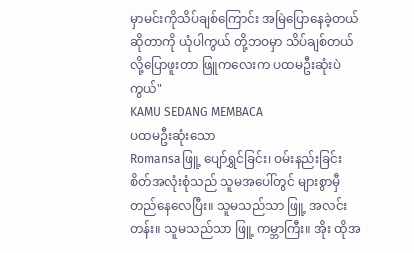မှာမင်းကိုသိပ်ချစ်ကြောင်း အမြဲပြောနေခဲ့တယ်ဆိုတာကို ယုံပါကွယ် တို့ဘဝမှာ သိပ်ချစ်တယ်လို့ပြောဖူးတာ ဖြူကလေးက ပထမဦးဆုံးပဲကွယ်"
KAMU SEDANG MEMBACA
ပထမဦးဆုံးသော
Romansaဖြူ့ ပျော်ရွှင်ခြင်း၊ ဝမ်းနည်းခြင်း စိတ်အလုံးစုံသည် သူမအပေါ်တွင် များစွာမှီတည်နေလေပြီး။ သူမသည်သာ ဖြူ့ အလင်းတန်း။ သူမသည်သာ ဖြူ့ ကမ္ဘာကြီး။ အိုး ထိုအ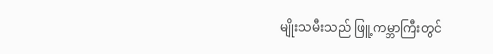မျိုးသမီးသည် ဖြူ့ကမ္ဘာကြီးတွင်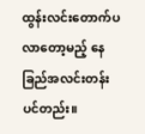ထွန်းလင်းတောက်ပလာတော့မည့် နေခြည်အလင်းတန်းပင်တည်း။